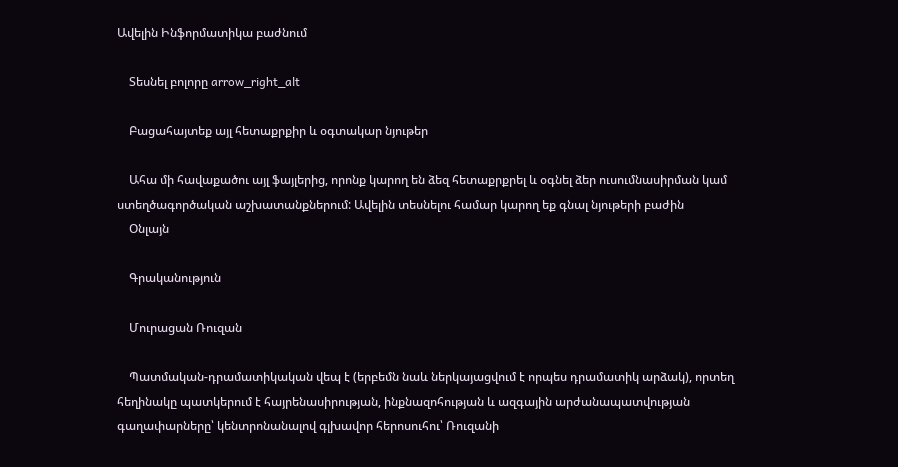Ավելին Ինֆորմատիկա բաժնում

    Տեսնել բոլորը arrow_right_alt

    Բացահայտեք այլ հետաքրքիր և օգտակար նյութեր

    Ահա մի հավաքածու այլ ֆայլերից, որոնք կարող են ձեզ հետաքրքրել և օգնել ձեր ուսումնասիրման կամ ստեղծագործական աշխատանքներում: Ավելին տեսնելու համար կարող եք գնալ նյութերի բաժին
    Օնլայն

    Գրականություն

    Մուրացան Ռուզան

    Պատմական-դրամատիկական վեպ է (երբեմն նաև ներկայացվում է որպես դրամատիկ արձակ), որտեղ հեղինակը պատկերում է հայրենասիրության, ինքնազոհության և ազգային արժանապատվության գաղափարները՝ կենտրոնանալով գլխավոր հերոսուհու՝ Ռուզանի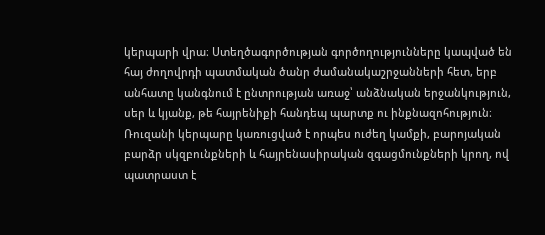կերպարի վրա։ Ստեղծագործության գործողությունները կապված են հայ ժողովրդի պատմական ծանր ժամանակաշրջանների հետ, երբ անհատը կանգնում է ընտրության առաջ՝ անձնական երջանկություն, սեր և կյանք, թե հայրենիքի հանդեպ պարտք ու ինքնազոհություն։ Ռուզանի կերպարը կառուցված է որպես ուժեղ կամքի, բարոյական բարձր սկզբունքների և հայրենասիրական զգացմունքների կրող, ով պատրաստ է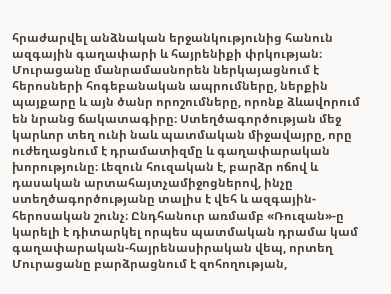հրաժարվել անձնական երջանկությունից հանուն ազգային գաղափարի և հայրենիքի փրկության։ Մուրացանը մանրամասնորեն ներկայացնում է հերոսների հոգեբանական ապրումները, ներքին պայքարը և այն ծանր որոշումները, որոնք ձևավորում են նրանց ճակատագիրը։ Ստեղծագործության մեջ կարևոր տեղ ունի նաև պատմական միջավայրը, որը ուժեղացնում է դրամատիզմը և գաղափարական խորությունը։ Լեզուն հուզական է, բարձր ոճով և դասական արտահայտչամիջոցներով, ինչը ստեղծագործությանը տալիս է վեհ և ազգային-հերոսական շունչ։ Ընդհանուր առմամբ «Ռուզան»-ը կարելի է դիտարկել որպես պատմական դրամա կամ գաղափարական-հայրենասիրական վեպ, որտեղ Մուրացանը բարձրացնում է զոհողության,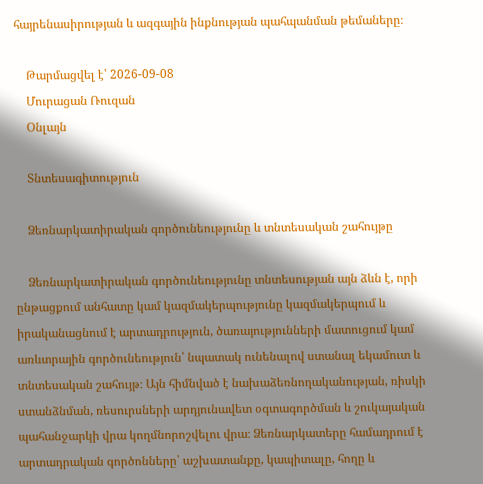հայրենասիրության և ազգային ինքնության պահպանման թեմաները։

    Թարմացվել է՝ 2026-09-08
    Մուրացան Ռուզան
    Օնլայն

    Տնտեսագիտություն

    Ձեռնարկատիրական գործունեությունը և տնտեսական շահույթը

    Ձեռնարկատիրական գործունեությունը տնտեսության այն ձևն է, որի ընթացքում անհատը կամ կազմակերպությունը կազմակերպում և իրականացնում է արտադրություն, ծառայությունների մատուցում կամ առևտրային գործունեություն՝ նպատակ ունենալով ստանալ եկամուտ և տնտեսական շահույթ։ Այն հիմնված է նախաձեռնողականության, ռիսկի ստանձնման, ռեսուրսների արդյունավետ օգտագործման և շուկայական պահանջարկի վրա կողմնորոշվելու վրա։ Ձեռնարկատերը համադրում է արտադրական գործոնները՝ աշխատանքը, կապիտալը, հողը և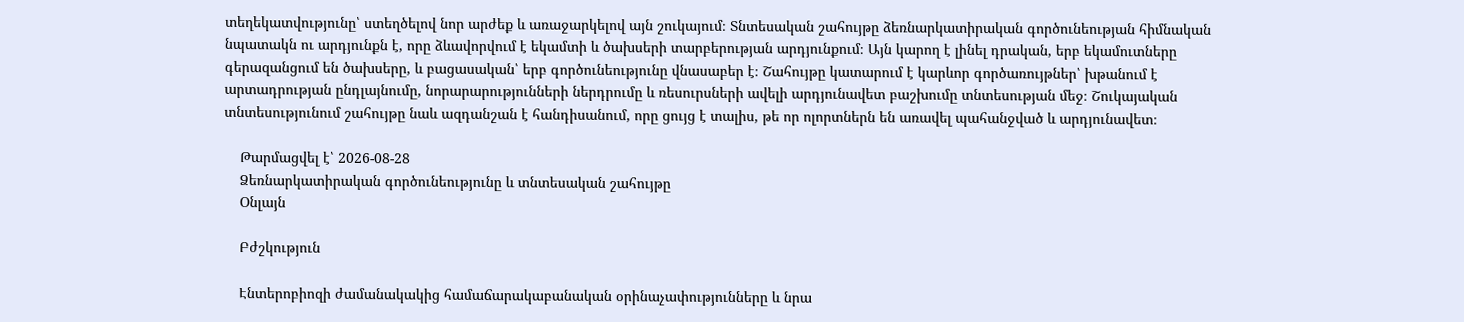տեղեկատվությունը՝ ստեղծելով նոր արժեք և առաջարկելով այն շուկայում։ Տնտեսական շահույթը ձեռնարկատիրական գործունեության հիմնական նպատակն ու արդյունքն է, որը ձևավորվում է եկամտի և ծախսերի տարբերության արդյունքում։ Այն կարող է լինել դրական, երբ եկամուտները գերազանցում են ծախսերը, և բացասական՝ երբ գործունեությունը վնասաբեր է։ Շահույթը կատարում է կարևոր գործառույթներ՝ խթանում է արտադրության ընդլայնումը, նորարարությունների ներդրումը և ռեսուրսների ավելի արդյունավետ բաշխումը տնտեսության մեջ։ Շուկայական տնտեսությունում շահույթը նաև ազդանշան է հանդիսանում, որը ցույց է տալիս, թե որ ոլորտներն են առավել պահանջված և արդյունավետ։

    Թարմացվել է՝ 2026-08-28
    Ձեռնարկատիրական գործունեությունը և տնտեսական շահույթը
    Օնլայն

    Բժշկություն

    Էնտերոբիոզի ժամանակակից համաճարակաբանական օրինաչափությունները և նրա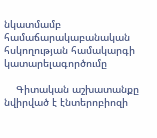նկատմամբ համաճարակաբանական հսկողության համակարգի կատարելագործումը

    Գիտական աշխատանքը նվիրված է էնտերոբիոզի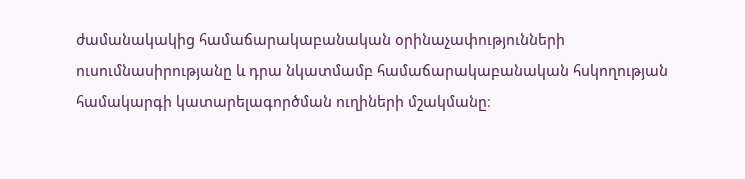ժամանակակից համաճարակաբանական օրինաչափությունների ուսումնասիրությանը և դրա նկատմամբ համաճարակաբանական հսկողության համակարգի կատարելագործման ուղիների մշակմանը։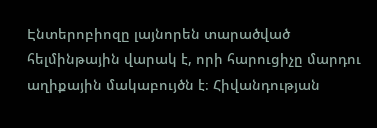Էնտերոբիոզը լայնորեն տարածված հելմինթային վարակ է, որի հարուցիչը մարդու աղիքային մակաբույծն է։ Հիվանդության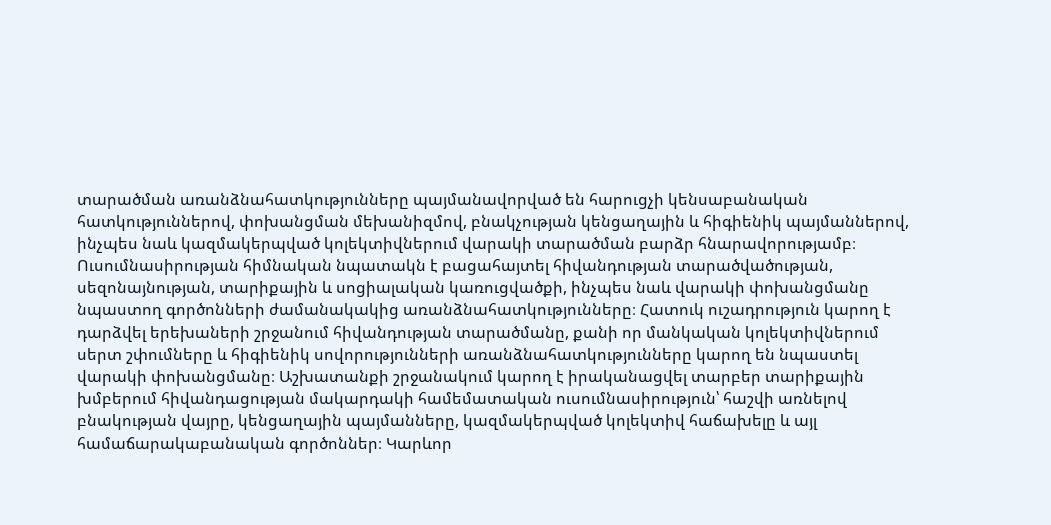տարածման առանձնահատկությունները պայմանավորված են հարուցչի կենսաբանական հատկություններով, փոխանցման մեխանիզմով, բնակչության կենցաղային և հիգիենիկ պայմաններով, ինչպես նաև կազմակերպված կոլեկտիվներում վարակի տարածման բարձր հնարավորությամբ։ Ուսումնասիրության հիմնական նպատակն է բացահայտել հիվանդության տարածվածության, սեզոնայնության, տարիքային և սոցիալական կառուցվածքի, ինչպես նաև վարակի փոխանցմանը նպաստող գործոնների ժամանակակից առանձնահատկությունները։ Հատուկ ուշադրություն կարող է դարձվել երեխաների շրջանում հիվանդության տարածմանը, քանի որ մանկական կոլեկտիվներում սերտ շփումները և հիգիենիկ սովորությունների առանձնահատկությունները կարող են նպաստել վարակի փոխանցմանը։ Աշխատանքի շրջանակում կարող է իրականացվել տարբեր տարիքային խմբերում հիվանդացության մակարդակի համեմատական ուսումնասիրություն՝ հաշվի առնելով բնակության վայրը, կենցաղային պայմանները, կազմակերպված կոլեկտիվ հաճախելը և այլ համաճարակաբանական գործոններ։ Կարևոր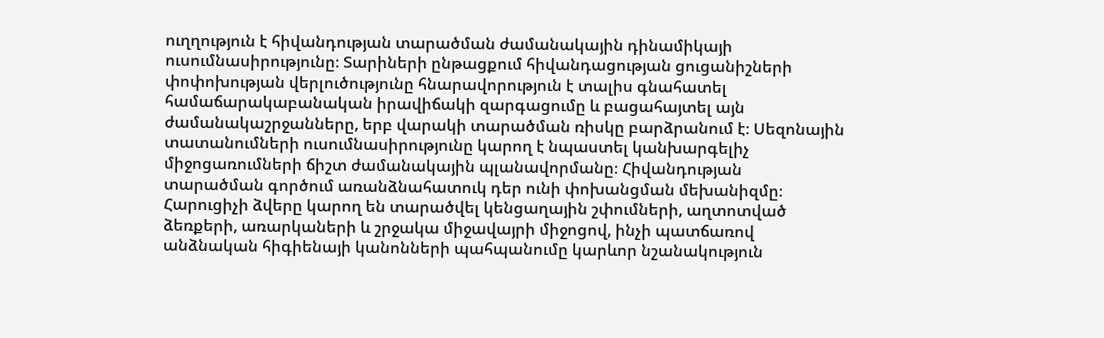ուղղություն է հիվանդության տարածման ժամանակային դինամիկայի ուսումնասիրությունը։ Տարիների ընթացքում հիվանդացության ցուցանիշների փոփոխության վերլուծությունը հնարավորություն է տալիս գնահատել համաճարակաբանական իրավիճակի զարգացումը և բացահայտել այն ժամանակաշրջանները, երբ վարակի տարածման ռիսկը բարձրանում է։ Սեզոնային տատանումների ուսումնասիրությունը կարող է նպաստել կանխարգելիչ միջոցառումների ճիշտ ժամանակային պլանավորմանը։ Հիվանդության տարածման գործում առանձնահատուկ դեր ունի փոխանցման մեխանիզմը։ Հարուցիչի ձվերը կարող են տարածվել կենցաղային շփումների, աղտոտված ձեռքերի, առարկաների և շրջակա միջավայրի միջոցով, ինչի պատճառով անձնական հիգիենայի կանոնների պահպանումը կարևոր նշանակություն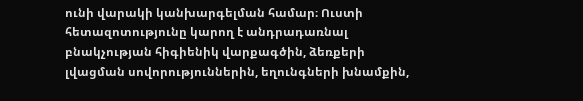ունի վարակի կանխարգելման համար։ Ուստի հետազոտությունը կարող է անդրադառնալ բնակչության հիգիենիկ վարքագծին, ձեռքերի լվացման սովորություններին, եղունգների խնամքին,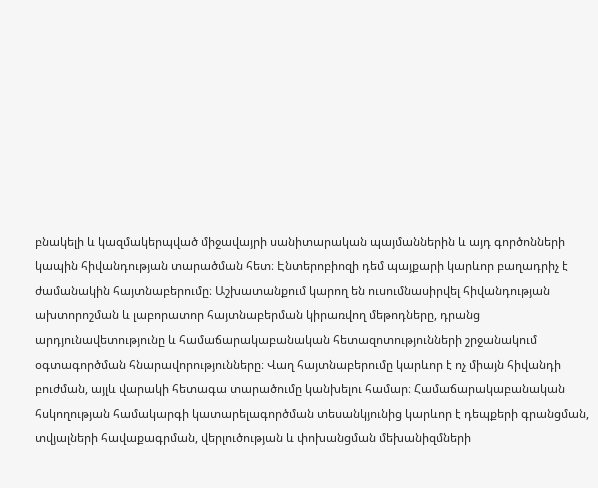բնակելի և կազմակերպված միջավայրի սանիտարական պայմաններին և այդ գործոնների կապին հիվանդության տարածման հետ։ Էնտերոբիոզի դեմ պայքարի կարևոր բաղադրիչ է ժամանակին հայտնաբերումը։ Աշխատանքում կարող են ուսումնասիրվել հիվանդության ախտորոշման և լաբորատոր հայտնաբերման կիրառվող մեթոդները, դրանց արդյունավետությունը և համաճարակաբանական հետազոտությունների շրջանակում օգտագործման հնարավորությունները։ Վաղ հայտնաբերումը կարևոր է ոչ միայն հիվանդի բուժման, այլև վարակի հետագա տարածումը կանխելու համար։ Համաճարակաբանական հսկողության համակարգի կատարելագործման տեսանկյունից կարևոր է դեպքերի գրանցման, տվյալների հավաքագրման, վերլուծության և փոխանցման մեխանիզմների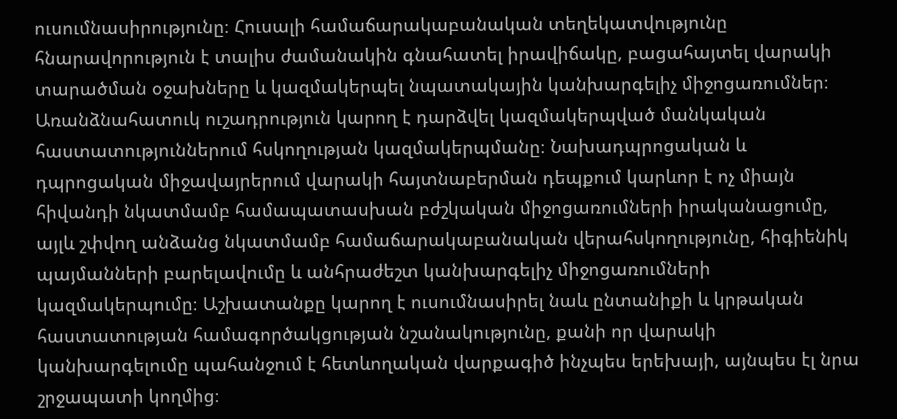ուսումնասիրությունը։ Հուսալի համաճարակաբանական տեղեկատվությունը հնարավորություն է տալիս ժամանակին գնահատել իրավիճակը, բացահայտել վարակի տարածման օջախները և կազմակերպել նպատակային կանխարգելիչ միջոցառումներ։ Առանձնահատուկ ուշադրություն կարող է դարձվել կազմակերպված մանկական հաստատություններում հսկողության կազմակերպմանը։ Նախադպրոցական և դպրոցական միջավայրերում վարակի հայտնաբերման դեպքում կարևոր է ոչ միայն հիվանդի նկատմամբ համապատասխան բժշկական միջոցառումների իրականացումը, այլև շփվող անձանց նկատմամբ համաճարակաբանական վերահսկողությունը, հիգիենիկ պայմանների բարելավումը և անհրաժեշտ կանխարգելիչ միջոցառումների կազմակերպումը։ Աշխատանքը կարող է ուսումնասիրել նաև ընտանիքի և կրթական հաստատության համագործակցության նշանակությունը, քանի որ վարակի կանխարգելումը պահանջում է հետևողական վարքագիծ ինչպես երեխայի, այնպես էլ նրա շրջապատի կողմից։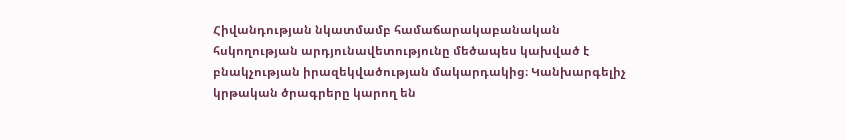Հիվանդության նկատմամբ համաճարակաբանական հսկողության արդյունավետությունը մեծապես կախված է բնակչության իրազեկվածության մակարդակից։ Կանխարգելիչ կրթական ծրագրերը կարող են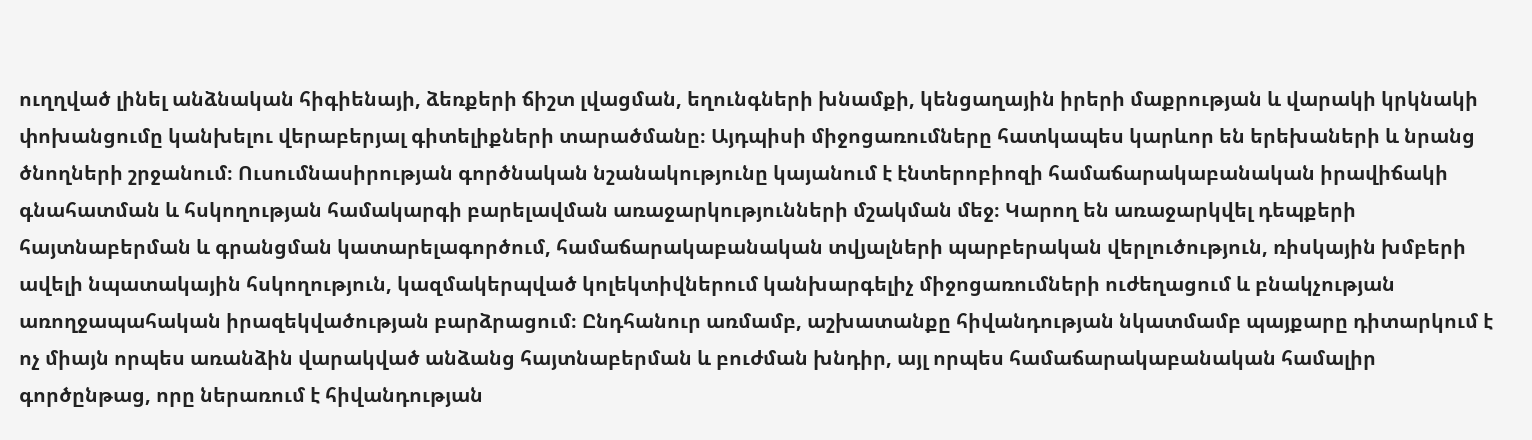ուղղված լինել անձնական հիգիենայի, ձեռքերի ճիշտ լվացման, եղունգների խնամքի, կենցաղային իրերի մաքրության և վարակի կրկնակի փոխանցումը կանխելու վերաբերյալ գիտելիքների տարածմանը։ Այդպիսի միջոցառումները հատկապես կարևոր են երեխաների և նրանց ծնողների շրջանում։ Ուսումնասիրության գործնական նշանակությունը կայանում է էնտերոբիոզի համաճարակաբանական իրավիճակի գնահատման և հսկողության համակարգի բարելավման առաջարկությունների մշակման մեջ։ Կարող են առաջարկվել դեպքերի հայտնաբերման և գրանցման կատարելագործում, համաճարակաբանական տվյալների պարբերական վերլուծություն, ռիսկային խմբերի ավելի նպատակային հսկողություն, կազմակերպված կոլեկտիվներում կանխարգելիչ միջոցառումների ուժեղացում և բնակչության առողջապահական իրազեկվածության բարձրացում։ Ընդհանուր առմամբ, աշխատանքը հիվանդության նկատմամբ պայքարը դիտարկում է ոչ միայն որպես առանձին վարակված անձանց հայտնաբերման և բուժման խնդիր, այլ որպես համաճարակաբանական համալիր գործընթաց, որը ներառում է հիվանդության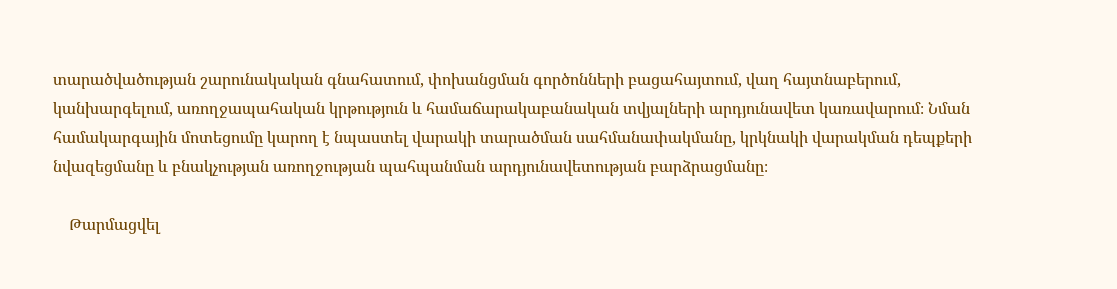տարածվածության շարունակական գնահատում, փոխանցման գործոնների բացահայտում, վաղ հայտնաբերում, կանխարգելում, առողջապահական կրթություն և համաճարակաբանական տվյալների արդյունավետ կառավարում։ Նման համակարգային մոտեցումը կարող է նպաստել վարակի տարածման սահմանափակմանը, կրկնակի վարակման դեպքերի նվազեցմանը և բնակչության առողջության պահպանման արդյունավետության բարձրացմանը։

    Թարմացվել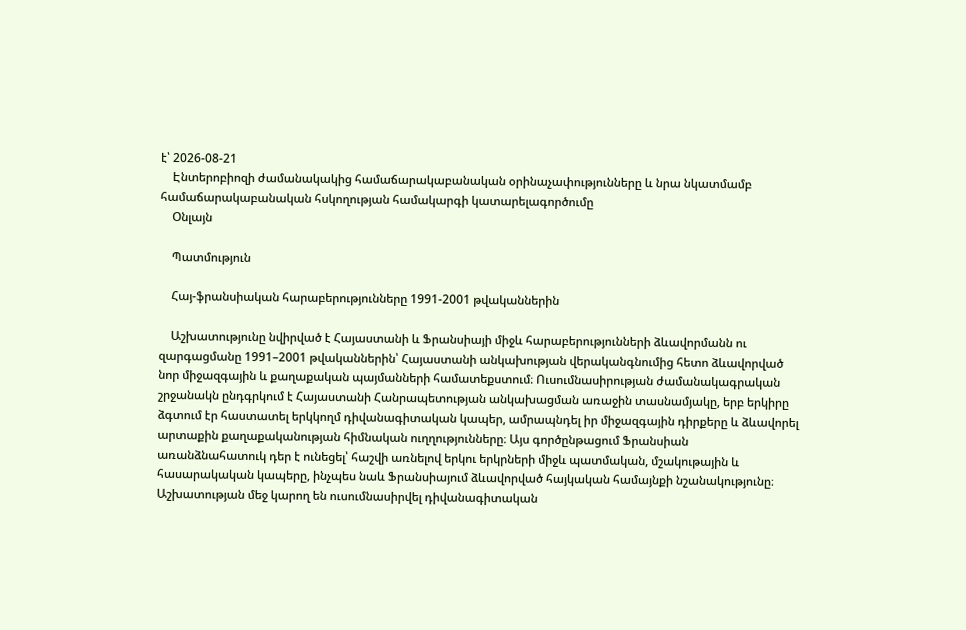է՝ 2026-08-21
    Էնտերոբիոզի ժամանակակից համաճարակաբանական օրինաչափությունները և նրա նկատմամբ համաճարակաբանական հսկողության համակարգի կատարելագործումը
    Օնլայն

    Պատմություն

    Հայ-ֆրանսիական հարաբերությունները 1991-2001 թվականներին

    Աշխատությունը նվիրված է Հայաստանի և Ֆրանսիայի միջև հարաբերությունների ձևավորմանն ու զարգացմանը 1991–2001 թվականներին՝ Հայաստանի անկախության վերականգնումից հետո ձևավորված նոր միջազգային և քաղաքական պայմանների համատեքստում։ Ուսումնասիրության ժամանակագրական շրջանակն ընդգրկում է Հայաստանի Հանրապետության անկախացման առաջին տասնամյակը, երբ երկիրը ձգտում էր հաստատել երկկողմ դիվանագիտական կապեր, ամրապնդել իր միջազգային դիրքերը և ձևավորել արտաքին քաղաքականության հիմնական ուղղությունները։ Այս գործընթացում Ֆրանսիան առանձնահատուկ դեր է ունեցել՝ հաշվի առնելով երկու երկրների միջև պատմական, մշակութային և հասարակական կապերը, ինչպես նաև Ֆրանսիայում ձևավորված հայկական համայնքի նշանակությունը։ Աշխատության մեջ կարող են ուսումնասիրվել դիվանագիտական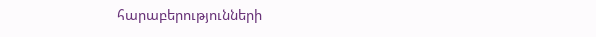հարաբերությունների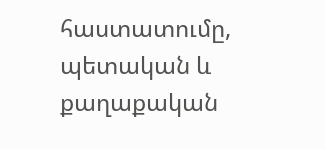հաստատումը, պետական և քաղաքական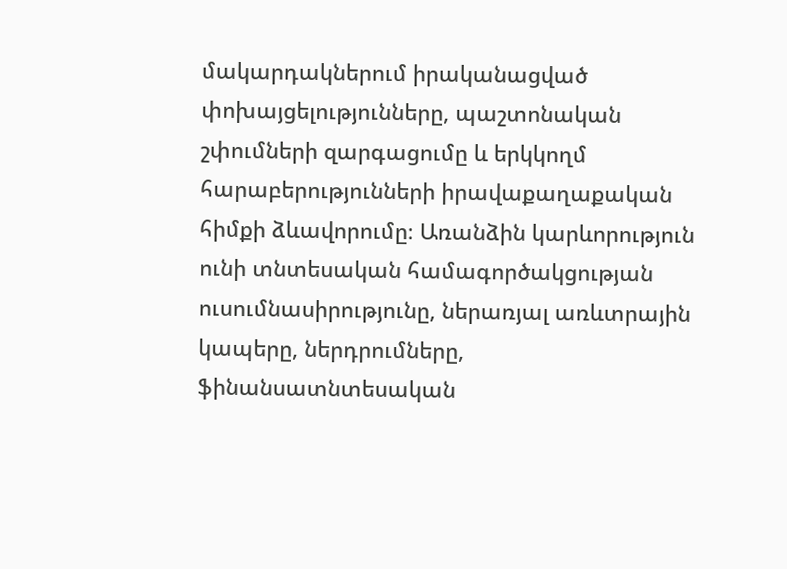մակարդակներում իրականացված փոխայցելությունները, պաշտոնական շփումների զարգացումը և երկկողմ հարաբերությունների իրավաքաղաքական հիմքի ձևավորումը։ Առանձին կարևորություն ունի տնտեսական համագործակցության ուսումնասիրությունը, ներառյալ առևտրային կապերը, ներդրումները, ֆինանսատնտեսական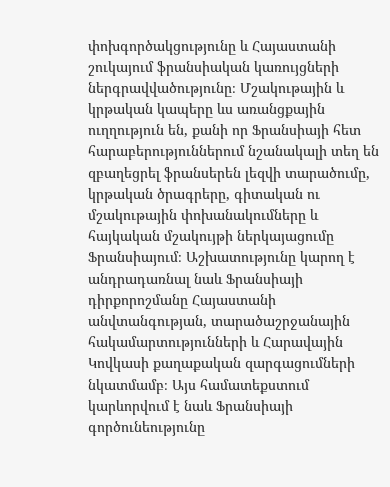փոխգործակցությունը և Հայաստանի շուկայում ֆրանսիական կառույցների ներգրավվածությունը։ Մշակութային և կրթական կապերը ևս առանցքային ուղղություն են, քանի որ Ֆրանսիայի հետ հարաբերություններում նշանակալի տեղ են զբաղեցրել ֆրանսերեն լեզվի տարածումը, կրթական ծրագրերը, գիտական ու մշակութային փոխանակումները և հայկական մշակույթի ներկայացումը Ֆրանսիայում։ Աշխատությունը կարող է անդրադառնալ նաև Ֆրանսիայի դիրքորոշմանը Հայաստանի անվտանգության, տարածաշրջանային հակամարտությունների և Հարավային Կովկասի քաղաքական զարգացումների նկատմամբ։ Այս համատեքստում կարևորվում է նաև Ֆրանսիայի գործունեությունը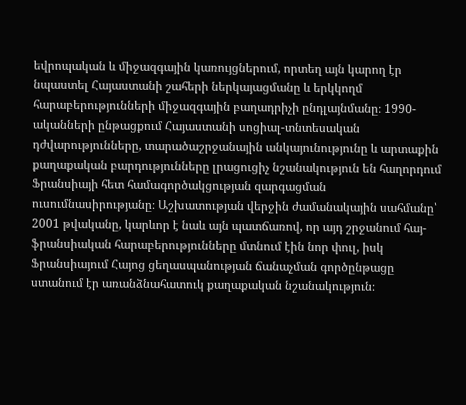եվրոպական և միջազգային կառույցներում, որտեղ այն կարող էր նպաստել Հայաստանի շահերի ներկայացմանը և երկկողմ հարաբերությունների միջազգային բաղադրիչի ընդլայնմանը։ 1990-ականների ընթացքում Հայաստանի սոցիալ-տնտեսական դժվարությունները, տարածաշրջանային անկայունությունը և արտաքին քաղաքական բարդությունները լրացուցիչ նշանակություն են հաղորդում Ֆրանսիայի հետ համագործակցության զարգացման ուսումնասիրությանը։ Աշխատության վերջին ժամանակային սահմանը՝ 2001 թվականը, կարևոր է նաև այն պատճառով, որ այդ շրջանում հայ-ֆրանսիական հարաբերությունները մտնում էին նոր փուլ, իսկ Ֆրանսիայում Հայոց ցեղասպանության ճանաչման գործընթացը ստանում էր առանձնահատուկ քաղաքական նշանակություն։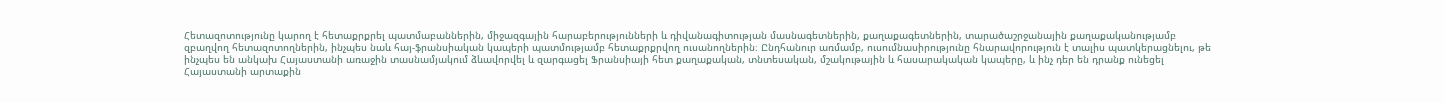Հետազոտությունը կարող է հետաքրքրել պատմաբաններին, միջազգային հարաբերությունների և դիվանագիտության մասնագետներին, քաղաքագետներին, տարածաշրջանային քաղաքականությամբ զբաղվող հետազոտողներին, ինչպես նաև հայ-ֆրանսիական կապերի պատմությամբ հետաքրքրվող ուսանողներին։ Ընդհանուր առմամբ, ուսումնասիրությունը հնարավորություն է տալիս պատկերացնելու, թե ինչպես են անկախ Հայաստանի առաջին տասնամյակում ձևավորվել և զարգացել Ֆրանսիայի հետ քաղաքական, տնտեսական, մշակութային և հասարակական կապերը, և ինչ դեր են դրանք ունեցել Հայաստանի արտաքին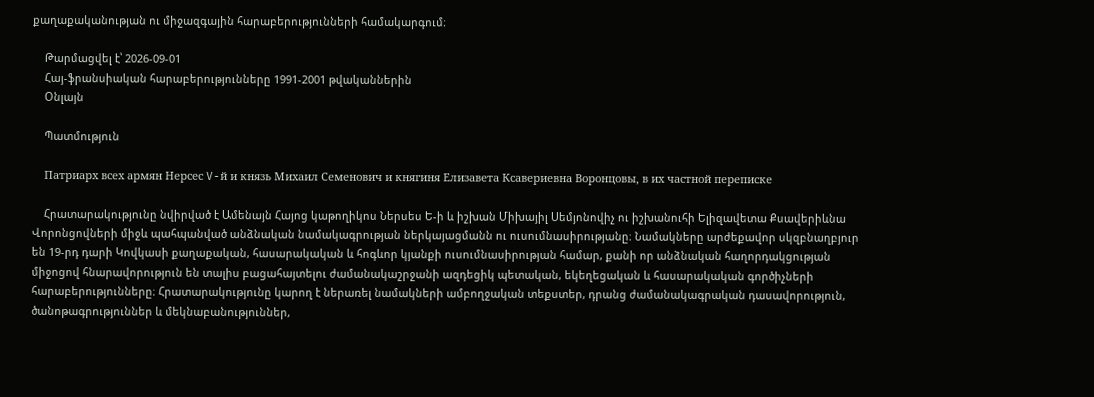քաղաքականության ու միջազգային հարաբերությունների համակարգում։

    Թարմացվել է՝ 2026-09-01
    Հայ-ֆրանսիական հարաբերությունները 1991-2001 թվականներին
    Օնլայն

    Պատմություն

    Патриарх всех армян Нерсес V-й и князь Михаил Семенович и княгиня Елизавета Ксавериевна Воронцовы, в их частной переписке

    Հրատարակությունը նվիրված է Ամենայն Հայոց կաթողիկոս Ներսես Ե-ի և իշխան Միխայիլ Սեմյոնովիչ ու իշխանուհի Ելիզավետա Քսավերիևնա Վորոնցովների միջև պահպանված անձնական նամակագրության ներկայացմանն ու ուսումնասիրությանը։ Նամակները արժեքավոր սկզբնաղբյուր են 19-րդ դարի Կովկասի քաղաքական, հասարակական և հոգևոր կյանքի ուսումնասիրության համար, քանի որ անձնական հաղորդակցության միջոցով հնարավորություն են տալիս բացահայտելու ժամանակաշրջանի ազդեցիկ պետական, եկեղեցական և հասարակական գործիչների հարաբերությունները։ Հրատարակությունը կարող է ներառել նամակների ամբողջական տեքստեր, դրանց ժամանակագրական դասավորություն, ծանոթագրություններ և մեկնաբանություններ,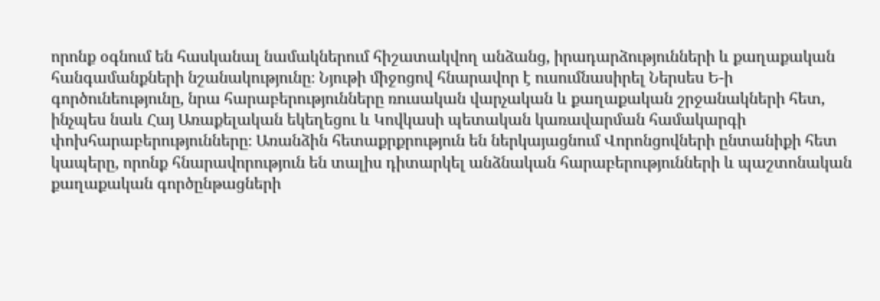որոնք օգնում են հասկանալ նամակներում հիշատակվող անձանց, իրադարձությունների և քաղաքական հանգամանքների նշանակությունը։ Նյութի միջոցով հնարավոր է ուսումնասիրել Ներսես Ե-ի գործունեությունը, նրա հարաբերությունները ռուսական վարչական և քաղաքական շրջանակների հետ, ինչպես նաև Հայ Առաքելական եկեղեցու և Կովկասի պետական կառավարման համակարգի փոխհարաբերությունները։ Առանձին հետաքրքրություն են ներկայացնում Վորոնցովների ընտանիքի հետ կապերը, որոնք հնարավորություն են տալիս դիտարկել անձնական հարաբերությունների և պաշտոնական քաղաքական գործընթացների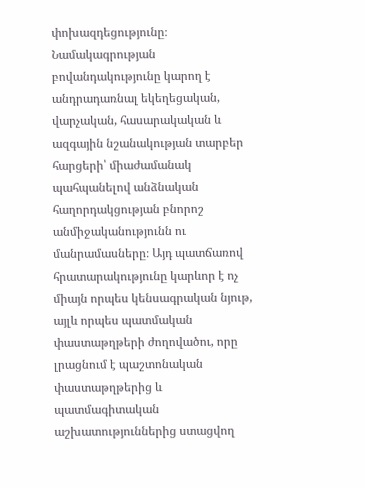փոխազդեցությունը։ Նամակագրության բովանդակությունը կարող է անդրադառնալ եկեղեցական, վարչական, հասարակական և ազգային նշանակության տարբեր հարցերի՝ միաժամանակ պահպանելով անձնական հաղորդակցության բնորոշ անմիջականությունն ու մանրամասները։ Այդ պատճառով հրատարակությունը կարևոր է ոչ միայն որպես կենսագրական նյութ, այլև որպես պատմական փաստաթղթերի ժողովածու, որը լրացնում է պաշտոնական փաստաթղթերից և պատմագիտական աշխատություններից ստացվող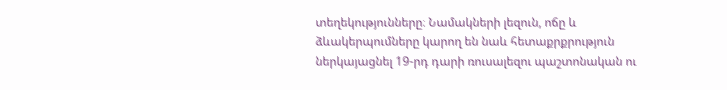տեղեկությունները։ Նամակների լեզուն, ոճը և ձևակերպումները կարող են նաև հետաքրքրություն ներկայացնել 19-րդ դարի ռուսալեզու պաշտոնական ու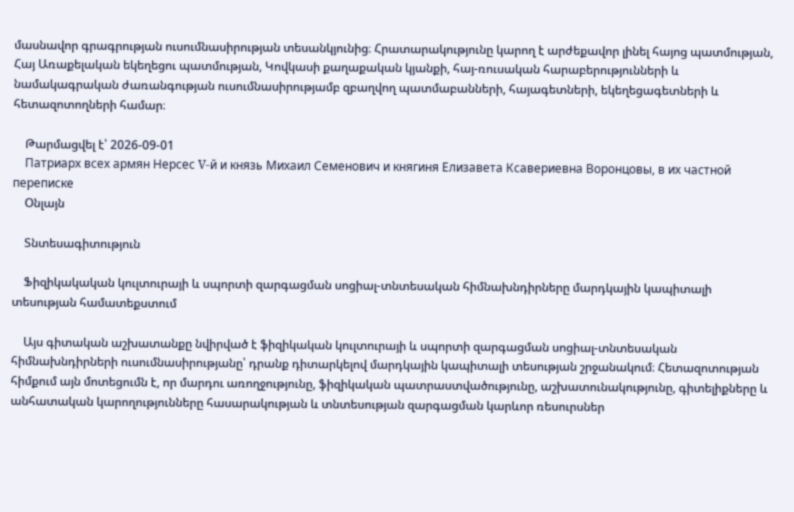մասնավոր գրագրության ուսումնասիրության տեսանկյունից։ Հրատարակությունը կարող է արժեքավոր լինել հայոց պատմության, Հայ Առաքելական եկեղեցու պատմության, Կովկասի քաղաքական կյանքի, հայ-ռուսական հարաբերությունների և նամակագրական ժառանգության ուսումնասիրությամբ զբաղվող պատմաբանների, հայագետների, եկեղեցագետների և հետազոտողների համար։

    Թարմացվել է՝ 2026-09-01
    Патриарх всех армян Нерсес V-й и князь Михаил Семенович и княгиня Елизавета Ксавериевна Воронцовы, в их частной переписке
    Օնլայն

    Տնտեսագիտություն

    Ֆիզիկակական կուլտուրայի և սպորտի զարգացման սոցիալ-տնտեսական հիմնախնդիրները մարդկային կապիտալի տեսության համատեքստում

    Այս գիտական աշխատանքը նվիրված է ֆիզիկական կուլտուրայի և սպորտի զարգացման սոցիալ-տնտեսական հիմնախնդիրների ուսումնասիրությանը՝ դրանք դիտարկելով մարդկային կապիտալի տեսության շրջանակում։ Հետազոտության հիմքում այն մոտեցումն է, որ մարդու առողջությունը, ֆիզիկական պատրաստվածությունը, աշխատունակությունը, գիտելիքները և անհատական կարողությունները հասարակության և տնտեսության զարգացման կարևոր ռեսուրսներ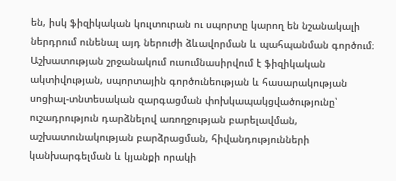են, իսկ ֆիզիկական կուլտուրան ու սպորտը կարող են նշանակալի ներդրում ունենալ այդ ներուժի ձևավորման և պահպանման գործում։ Աշխատության շրջանակում ուսումնասիրվում է ֆիզիկական ակտիվության, սպորտային գործունեության և հասարակության սոցիալ-տնտեսական զարգացման փոխկապակցվածությունը՝ ուշադրություն դարձնելով առողջության բարելավման, աշխատունակության բարձրացման, հիվանդությունների կանխարգելման և կյանքի որակի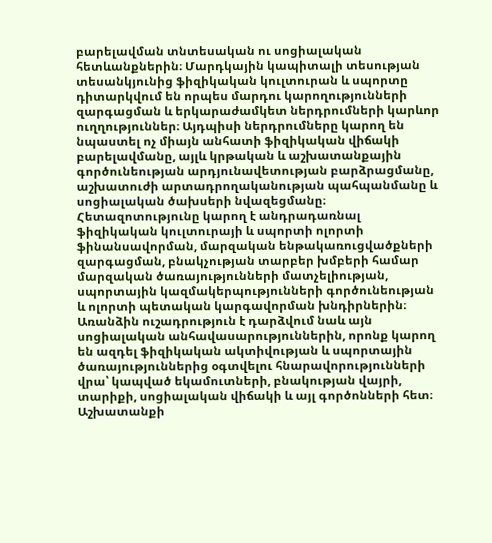բարելավման տնտեսական ու սոցիալական հետևանքներին։ Մարդկային կապիտալի տեսության տեսանկյունից ֆիզիկական կուլտուրան և սպորտը դիտարկվում են որպես մարդու կարողությունների զարգացման և երկարաժամկետ ներդրումների կարևոր ուղղություններ։ Այդպիսի ներդրումները կարող են նպաստել ոչ միայն անհատի ֆիզիկական վիճակի բարելավմանը, այլև կրթական և աշխատանքային գործունեության արդյունավետության բարձրացմանը, աշխատուժի արտադրողականության պահպանմանը և սոցիալական ծախսերի նվազեցմանը։ Հետազոտությունը կարող է անդրադառնալ ֆիզիկական կուլտուրայի և սպորտի ոլորտի ֆինանսավորման, մարզական ենթակառուցվածքների զարգացման, բնակչության տարբեր խմբերի համար մարզական ծառայությունների մատչելիության, սպորտային կազմակերպությունների գործունեության և ոլորտի պետական կարգավորման խնդիրներին։ Առանձին ուշադրություն է դարձվում նաև այն սոցիալական անհավասարություններին, որոնք կարող են ազդել ֆիզիկական ակտիվության և սպորտային ծառայություններից օգտվելու հնարավորությունների վրա՝ կապված եկամուտների, բնակության վայրի, տարիքի, սոցիալական վիճակի և այլ գործոնների հետ։ Աշխատանքի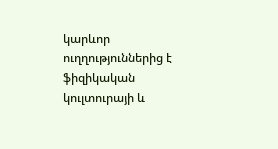կարևոր ուղղություններից է ֆիզիկական կուլտուրայի և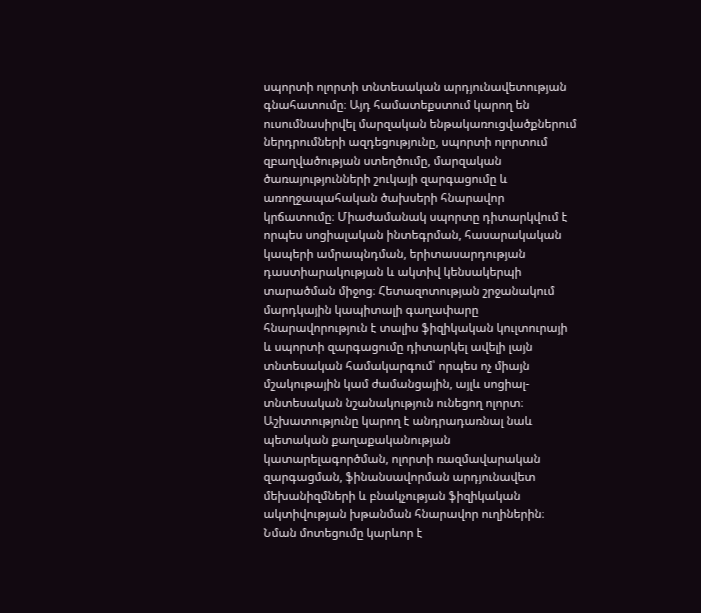սպորտի ոլորտի տնտեսական արդյունավետության գնահատումը։ Այդ համատեքստում կարող են ուսումնասիրվել մարզական ենթակառուցվածքներում ներդրումների ազդեցությունը, սպորտի ոլորտում զբաղվածության ստեղծումը, մարզական ծառայությունների շուկայի զարգացումը և առողջապահական ծախսերի հնարավոր կրճատումը։ Միաժամանակ սպորտը դիտարկվում է որպես սոցիալական ինտեգրման, հասարակական կապերի ամրապնդման, երիտասարդության դաստիարակության և ակտիվ կենսակերպի տարածման միջոց։ Հետազոտության շրջանակում մարդկային կապիտալի գաղափարը հնարավորություն է տալիս ֆիզիկական կուլտուրայի և սպորտի զարգացումը դիտարկել ավելի լայն տնտեսական համակարգում՝ որպես ոչ միայն մշակութային կամ ժամանցային, այլև սոցիալ-տնտեսական նշանակություն ունեցող ոլորտ։ Աշխատությունը կարող է անդրադառնալ նաև պետական քաղաքականության կատարելագործման, ոլորտի ռազմավարական զարգացման, ֆինանսավորման արդյունավետ մեխանիզմների և բնակչության ֆիզիկական ակտիվության խթանման հնարավոր ուղիներին։ Նման մոտեցումը կարևոր է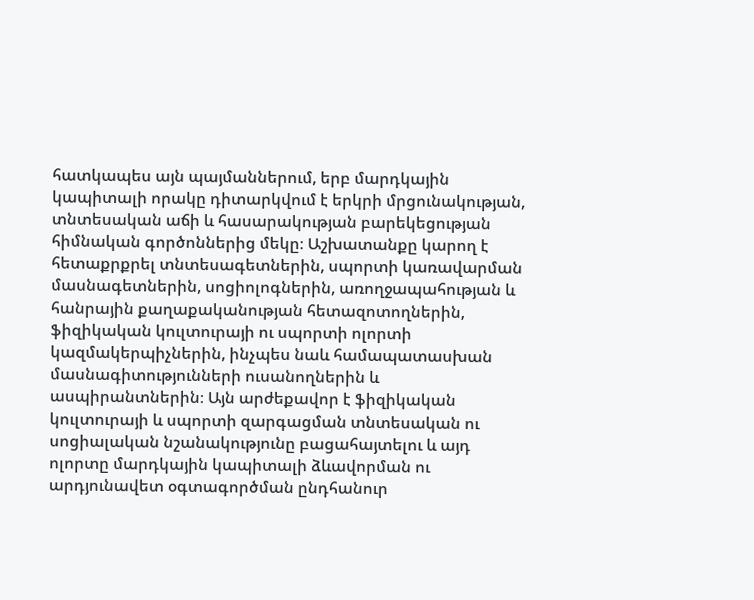հատկապես այն պայմաններում, երբ մարդկային կապիտալի որակը դիտարկվում է երկրի մրցունակության, տնտեսական աճի և հասարակության բարեկեցության հիմնական գործոններից մեկը։ Աշխատանքը կարող է հետաքրքրել տնտեսագետներին, սպորտի կառավարման մասնագետներին, սոցիոլոգներին, առողջապահության և հանրային քաղաքականության հետազոտողներին, ֆիզիկական կուլտուրայի ու սպորտի ոլորտի կազմակերպիչներին, ինչպես նաև համապատասխան մասնագիտությունների ուսանողներին և ասպիրանտներին։ Այն արժեքավոր է ֆիզիկական կուլտուրայի և սպորտի զարգացման տնտեսական ու սոցիալական նշանակությունը բացահայտելու և այդ ոլորտը մարդկային կապիտալի ձևավորման ու արդյունավետ օգտագործման ընդհանուր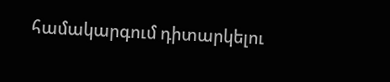համակարգում դիտարկելու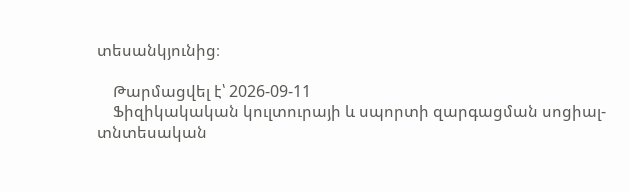տեսանկյունից։

    Թարմացվել է՝ 2026-09-11
    Ֆիզիկակական կուլտուրայի և սպորտի զարգացման սոցիալ-տնտեսական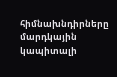հիմնախնդիրները մարդկային կապիտալի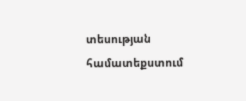տեսության համատեքստում